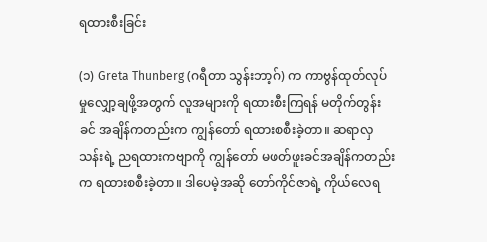ရထားစီးခြင်း

(၁) Greta Thunberg (ဂရီတာ သွန်းဘာ့ဂ်) က ကာဗွန်ထုတ်လုပ် မှုလျှော့ချဖို့အတွက် လူအများကို ရထားစီးကြရန် မတိုက်တွန်းခင် အချိန်ကတည်းက ကျွန်တော် ရထားစစီးခဲ့တာ။ ဆရာလှသန်းရဲ့ ညရထားကဗျာကို ကျွန်တော် မဖတ်ဖူးခင်အချိန်ကတည်းက ရထားစစီးခဲ့တာ။ ဒါပေမဲ့အဆို တော်ကိုင်ဇာရဲ့ ကိုယ်လေရ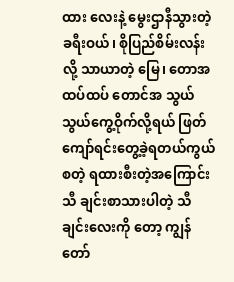ထား လေးနဲ့ မွေးဌာနီသွားတဲ့ခရီးဝယ်၊ စိုပြည်စိမ်းလန်းလို့ သာယာတဲ့ မြေ၊ တောအထပ်ထပ် တောင်အ သွယ်သွယ်ကွေ့ဝိုက်လို့ရယ် ဖြတ် ကျော်ရင်းတွေ့ခဲ့ရတယ်ကွယ် စတဲ့ ရထားစီးတဲ့အကြောင်း သီ ချင်းစာသားပါတဲ့ သီချင်းလေးကို တော့ ကျွန်တော်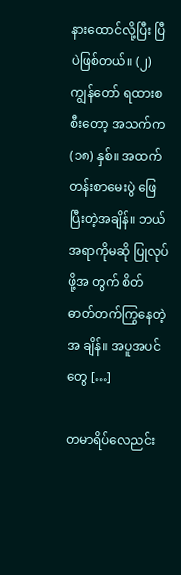နားထောင်လို့ပြီး ပြီပဲဖြစ်တယ်။ (၂) ကျွန်တော် ရထားစစီးတော့ အသက်က (၁၈) နှစ်။ အထက် တန်းစာမေးပွဲ ဖြေပြီးတဲ့အချိန်။ ဘယ်အရာကိုမဆို ပြုလုပ်ဖို့အ တွက် စိတ်ဓာတ်တက်ကြွနေတဲ့အ ချိန်။ အပူအပင်တွေ […]

တမာရိပ်လေညင်း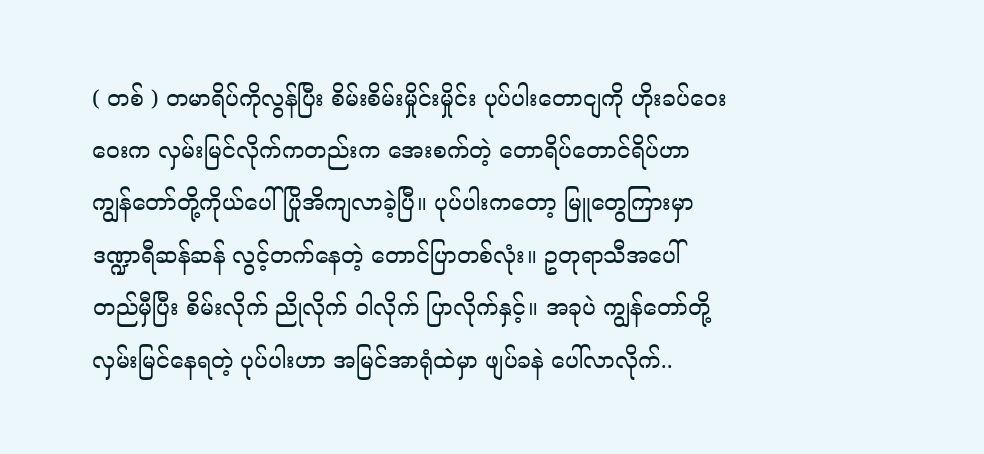( တစ် ) တမာရိပ်ကိုလွန်ပြီး စိမ်းစိမ်းမှိုင်းမှိုင်း ပုပ်ပါးတောငျကို ဟိုးခပ်ဝေးဝေးက လှမ်းမြင်လိုက်ကတည်းက အေးစက်တဲ့ တောရိပ်တောင်ရိပ်ဟာ ကျွန်တော်တို့ကိုယ်ပေါ် ပြိုအိကျလာခဲ့ပြီ။ ပုပ်ပါးကတော့ မြူတွေကြားမှာ ဒဏ္ဍာရီဆန်ဆန် လွင့်တက်နေတဲ့ တောင်ပြာတစ်လုံး။ ဥတုရာသီအပေါ် တည်မှီပြီး စိမ်းလိုက် ညိုလိုက် ဝါလိုက် ပြာလိုက်နှင့်။ အခုပဲ ကျွန်တော်တို့ လှမ်းမြင်နေရတဲ့ ပုပ်ပါးဟာ အမြင်အာရုံထဲမှာ ဖျပ်ခနဲ ပေါ်လာလိုက်..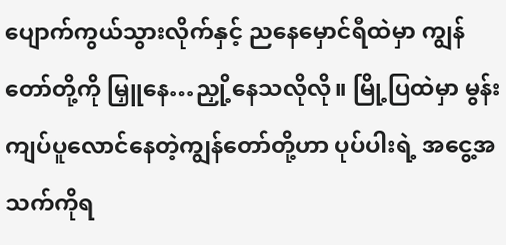ပျောက်ကွယ်သွားလိုက်နှင့် ညနေမှောင်ရီထဲမှာ ကျွန်တော်တို့ကို မြှူနေ…ညှို့နေသလိုလို။ မြို့ပြထဲမှာ မွန်းကျပ်ပူလောင်နေတဲ့ကျွန်တော်တို့ဟာ ပုပ်ပါးရဲ့ အငွေ့အသက်ကိုရ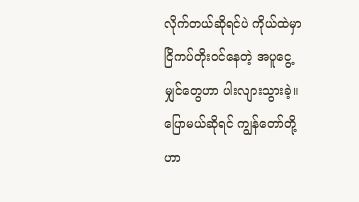လိုက်တယ်ဆိုရင်ပဲ ကိုယ်ထဲမှာ ငြိကပ်တိုးဝင်နေတဲ့ အပူငွေ့မျှင်တွေဟာ ပါးလျားသွားခဲ့။ပြောမယ်ဆိုရင် ကျွန်တော်တို့ဟာ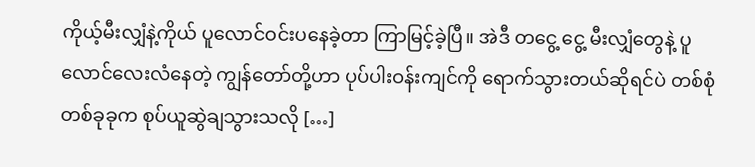ကိုယ့်မီးလျှံနဲ့ကိုယ် ပူလောင်ဝင်းပနေခဲ့တာ ကြာမြင့်ခဲ့ပြီ။ အဲဒီ တငွေ့ ငွေ့ မီးလျှံတွေနဲ့ ပူလောင်လေးလံနေတဲ့ ကျွန်တော်တို့ဟာ ပုပ်ပါးဝန်းကျင်ကို ရောက်သွားတယ်ဆိုရင်ပဲ တစ်စုံတစ်ခုခုက စုပ်ယူဆွဲချသွားသလို […]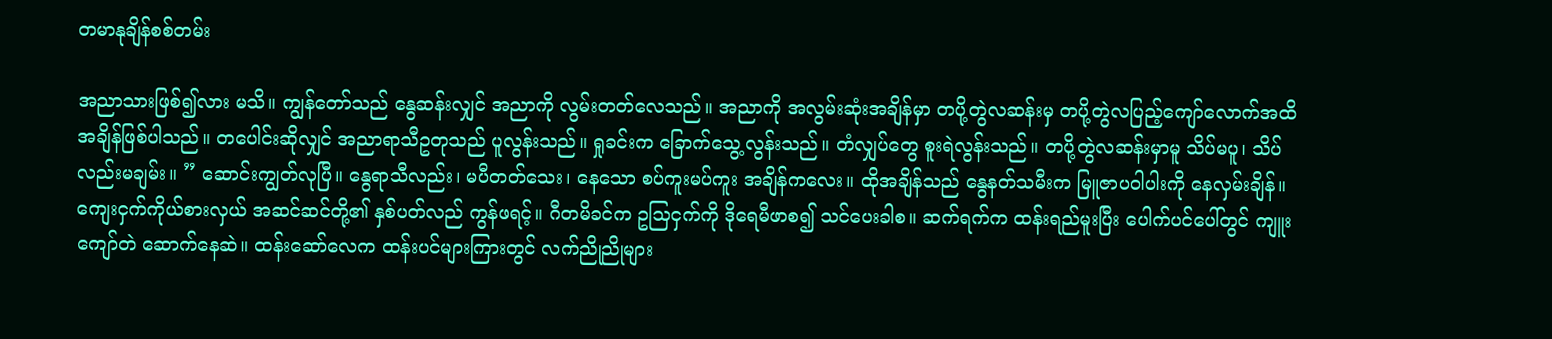တမာနုချိန်စစ်တမ်း

အညာသားဖြစ်၍လား မသိ။ ကျွန်တော်သည် နွေဆန်းလျှင် အညာကို လွမ်းတတ်လေသည်။ အညာကို အလွမ်းဆုံးအချိန်မှာ တပို့တွဲလဆန်းမှ တပို့တွဲလပြည့်ကျော်လောက်အထိ အချိန်ဖြစ်ပါသည်။ တပေါင်းဆိုလျှင် အညာရာသီဥတုသည် ပူလွန်းသည်။ ရှုခင်းက ခြောက်သွေ့လွန်းသည်။ တံလျှပ်တွေ စူးရဲလွန်းသည်။ တပို့တွဲလဆန်းမှာမူ သိပ်မပူ၊ သိပ်လည်းမချမ်း။ ” ဆောင်းကျွတ်လုပြီ။ နွေရာသီလည်း၊ မပီတတ်သေး၊ နေသော စပ်ကူးမပ်ကူး အချိန်ကလေး။ ထိုအချိန်သည် နွေနတ်သမီးက မြူဇာပဝါပါးကို နေလှမ်းချိန်။ ကျေးငှက်ကိုယ်စားလှယ် အဆင်ဆင်တို့၏ နှစ်ပတ်လည် ကွန်ဖရင့်။ ဂီတမိခင်က ဥသြငှက်ကို ဒိုရေမီဖာစ၍ သင်ပေးခါစ။ ဆက်ရက်က ထန်းရည်မူးပြီး ပေါက်ပင်ပေါ်တွင် ကျူးကျော်တဲ ဆောက်နေဆဲ။ ထန်းဆော်လေက ထန်းပင်များကြားတွင် လက်ညိုညိုများ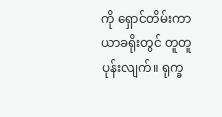ကို ရှောင်တိမ်းကာ ယာခရိုးတွင် တူတူပုန်းလျက်။ ရုက္ခ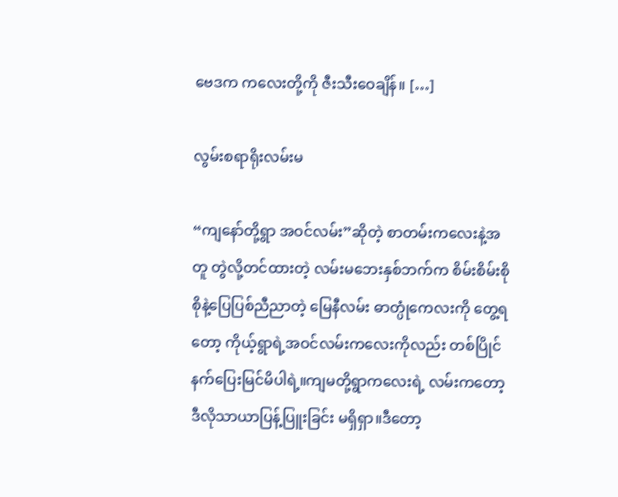ဗေဒက ကလေးတို့ကို ဇီးသီးဝေချိန်။ […]

လွမ်းစရာရိုးလမ်းမ

“ကျနော်တို့ရွာ အဝင်လမ်း”ဆိုတဲ့ စာတမ်းကလေးနဲ့အတူ တွဲလို့တင်ထားတဲ့ လမ်းမဘေးနှစ်ဘက်က စိမ်းစိမ်းစိုစိုနဲ့ပြေပြစ်ညီညာတဲ့ မြေနီလမ်း ဓာတ္ပုံကေလးကို တွေ့ရတော့ ကိုယ့်ရွာရဲ့အဝင်လမ်းကလေးကိုလည်း တစ်ပြိုင်နက်ပြေးမြင်မိပါရဲ့။ကျမတို့ရွာကလေးရဲ့ လမ်းကတော့ ဒီလိုသာယာပြန့်ပြူးခြင်း မရှိရှာ။ဒီတော့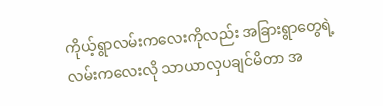ကိုယ့်ရွာလမ်းကလေးကိုလည်း အခြားရွာတွေရဲ့ လမ်းကလေးလို သာယာလှပချင်မိတာ အ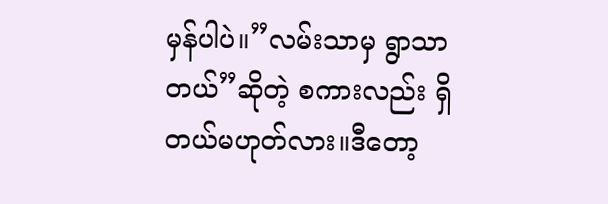မှန်ပါပဲ။”လမ်းသာမှ ရွာသာတယ်”ဆိုတဲ့ စကားလည်း ရှိတယ်မဟုတ်လား။ဒီတော့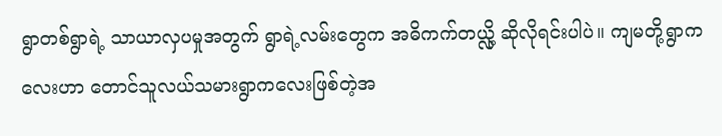ရွာတစ်ရွာရဲ့ သာယာလှပမှုအတွက် ရွာရဲ့လမ်းတွေက အဓိကက်တယ္လို့ ဆိုလိုရင်းပါပဲ။ ကျမတို့ရွာကလေးဟာ တောင်သူလယ်သမားရွာကလေးဖြစ်တဲ့အ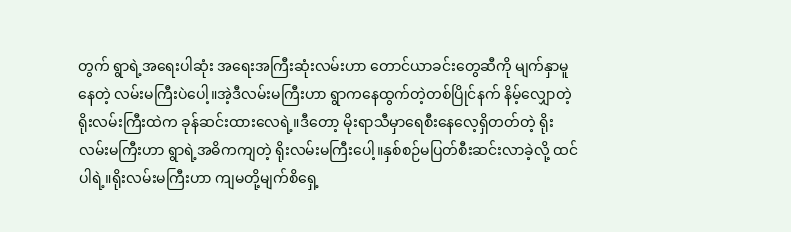တွက် ရွာရဲ့အရေးပါဆုံး အရေးအကြီးဆုံးလမ်းဟာ တောင်ယာခင်းတွေဆီကို မျက်နှာမူနေတဲ့ လမ်းမကြီးပဲပေါ့။အဲ့ဒီလမ်းမကြီးဟာ ရွာကနေထွက်တဲ့တစ်ပြိုင်နက် နိမ့်လျှောတဲ့ ရိုးလမ်းကြီးထဲက ခုန်ဆင်းထားလေရဲ့။ဒီတော့ မိုးရာသီမှာရေစီးနေလေ့ရှိတတ်တဲ့ ရိုးလမ်းမကြီးဟာ ရွာရဲ့အဓိကကျတဲ့ ရိုးလမ်းမကြီးပေါ့။နှစ်စဉ်မပြတ်စီးဆင်းလာခဲ့လို့ ထင်ပါရဲ့။ရိုးလမ်းမကြီးဟာ ကျမတို့မျက်စိရှေ့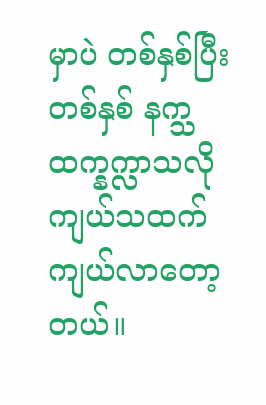မှာပဲ တစ်နှစ်ပြီးတစ်နှစ် နက္သထက္နက္လာသလို ကျယ်သထက် ကျယ်လာတော့တယ်။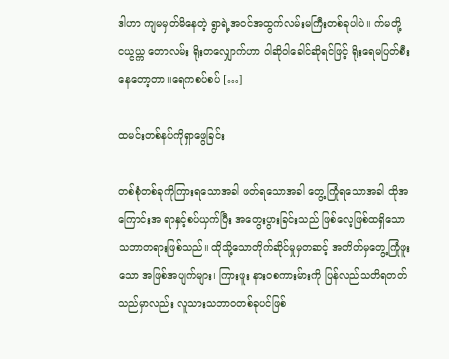ဒါဟာ ကျမမှတ်မိနေတဲ့ ရွာရဲ့အဝင်အထွက်လမ်းမကြီးတစ်ခုပါပဲ။ က်မတို့ငယ္ငယ္က တောလမ်း ရိုးတလျှောက်ဟာ ဝါဆိုဝါခေါင်ဆိုရင်ဖြင့် ရိုးရေမပြတ်စီးနေတော့တာ။ရေကစပ်စပ် […]

ထမင်းတစ်နပ်ကိုရှာဖွေခြင်း

တစ်စုံတစ်ခုကိုကြားရသောအခါ ဖတ်ရသောအခါ တွေ့ကြုံရသောအခါ ထိုအကြောင်းအ ရာနှင့်စပ်ယှက်ပြီး အတွေးပွားခြင်းသည် ဖြစ်လေ့ဖြစ်ထရှိသော သဘာတရားဖြစ်သည်။ ထိုသို့သောတိုက်ဆိုင်မှုမှတဆင့် အတိတ်မှတွေ့ကြုံဖူးသော အဖြစ်အပျက်များ၊ ကြားဖူး နား၀စကားမ်ားကို ပြန်လည်သတိရတတ်သည်မှာလည်း လူသားသဘာ၀တစ်ခုပင်ဖြစ်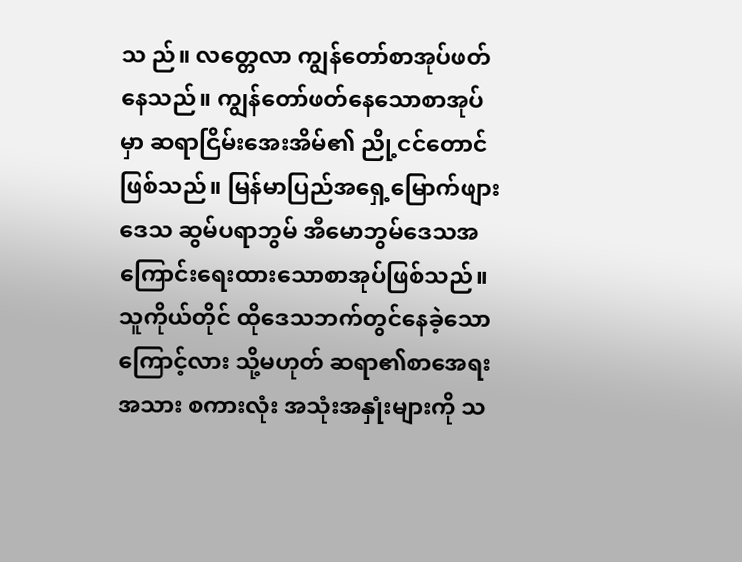သ ည်။ လတ္တေလာ ကျွန်တော်စာအုပ်ဖတ်နေသည်။ ကျွန်တော်ဖတ်နေသောစာအုပ်မှာ ဆရာငြိမ်းအေးအိမ်၏ ညို့ငင်တောင် ဖြစ်သည်။ မြန်မာပြည်အရှေ့မြောက်ဖျားဒေသ ဆွမ်ပရာဘွမ် အီမောဘွမ်ဒေသအကြောင်းရေးထားသောစာအုပ်ဖြစ်သည်။ သူကိုယ်တိုင် ထိုဒေသဘက်တွင်နေခဲ့သောကြောင့်လား သို့မဟုတ် ဆရာ၏စာအေရးအသား စကားလုံး အသုံးအနှုံးများကို သ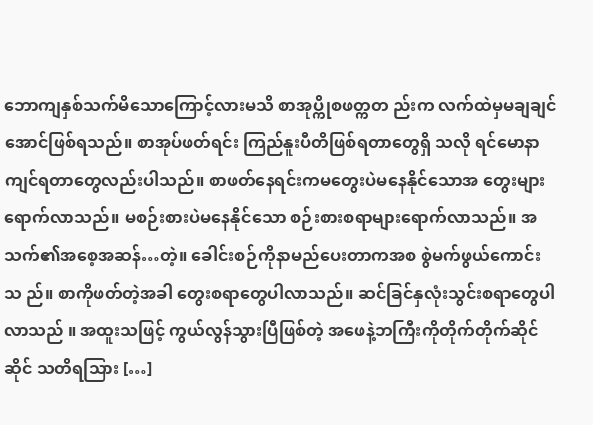ဘောကျနှစ်သက်မိသောကြောင့်လားမသိ စာအုပ္ကိုစဖတ္ကတ ည်းက လက်ထဲမှမချချင်အောင်ဖြစ်ရသည်။ စာအုပ်ဖတ်ရင်း ကြည်နူးပီတိဖြစ်ရတာတွေရှိ သလို ရင်မောနာကျင်ရတာတွေလည်းပါသည်။ စာဖတ်နေရင်းကမတွေးပဲမနေနိုင်သောအ တွေးများရောက်လာသည်။ မစဉ်းစားပဲမနေနိုင်သော စဉ်းစားစရာများရောက်လာသည်။ အသက်၏အစေ့အဆန်…တဲ့။ ခေါင်းစဉ်ကိုနာမည်ပေးတာကအစ စွဲမက်ဖွယ်ကောင်းသ ည်။ စာကိုဖတ်တဲ့အခါ တွေးစရာတွေပါလာသည်။ ဆင်ခြင်နှလုံးသွင်းစရာတွေပါလာသည် ။ အထူးသဖြင့် ကွယ်လွန်သွားပြီဖြစ်တဲ့ အဖေနဲ့ဘကြီးကိုတိုက်တိုက်ဆိုင်ဆိုင် သတိရသြား […]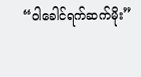“ဝါခေါင်ရက်ဆက်မိုး”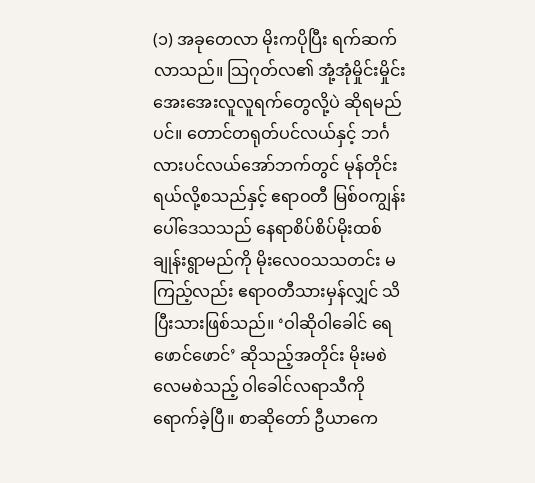(၁) အခုတေလာ မိုးကပိုပြီး ရက်ဆက်လာသည်။ သြဂုတ်လ၏ အုံ့အုံမှိုင်းမှိုင်း အေးအေးလူလူရက်တွေလို့ပဲ ဆိုရမည်ပင်။ တောင်တရုတ်ပင်လယ်နှင့် ဘင်္ဂလားပင်လယ်အော်ဘက်တွင် မုန်တိုင်းရယ်လို့စသည်နှင့် ဧရာဝတီ မြစ်ဝကျွန်းပေါ်ဒေသသည် နေရာစိပ်စိပ်မိုးထစ်ချုန်းရွာမည်ကို မိုးလေဝသသတင်း မကြည့်လည်း ဧရာဝတီသားမှန်လျှင် သိပြီးသားဖြစ်သည်။ ‘ဝါဆိုဝါခေါင် ရေဖောင်ဖောင်’ ဆိုသည့်အတိုင်း မိုးမစဲလေမစဲသည့် ဝါခေါင်လရာသီကို ရောက်ခဲ့ပြီ။ စာဆိုတော် ဦယာကေ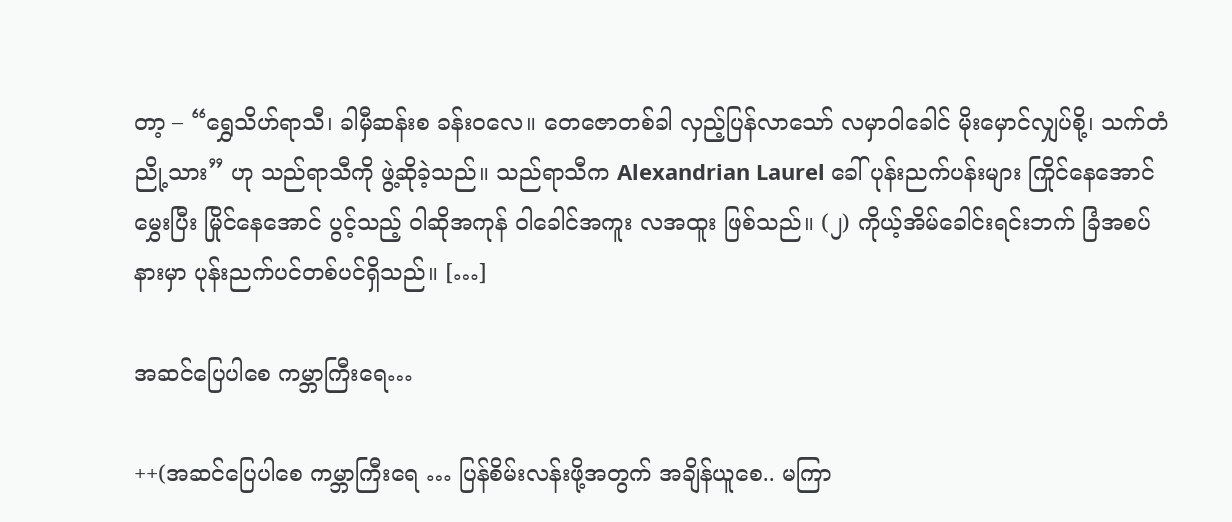တာ့ – “ရွှေသိဟ်ရာသီ၊ ခါမှီဆန်းစ ခန်းဝလေ။ တေဇောတစ်ခါ လှည့်ပြန်လာသော် လမှာဝါခေါင် မိုးမှောင်လျှပ်စို့၊ သက်တံညို့သား” ဟု သည်ရာသီကို ဖွဲ့ဆိုခဲ့သည်။ သည်ရာသီက Alexandrian Laurel ခေါ် ပုန်းညက်ပန်းများ ကြိုင်နေအောင် မွှေးပြီး မြိုင်နေအောင် ပွင့်သည့် ဝါဆိုအကုန် ဝါခေါင်အကူး လအထူး ဖြစ်သည်။ (၂) ကိုယ့်အိမ်ခေါင်းရင်းဘက် ခြံအစပ်နားမှာ ပုန်းညက်ပင်တစ်ပင်ရှိသည်။ […]

အဆင်ပြေပါစေ ကမ္ဘာကြီးရေ…

++(အဆင်ပြေပါစေ ကမ္ဘာကြီးရေ … ပြန်စိမ်းလန်းဖို့အတွက် အချိန်ယူစေ.. မကြာ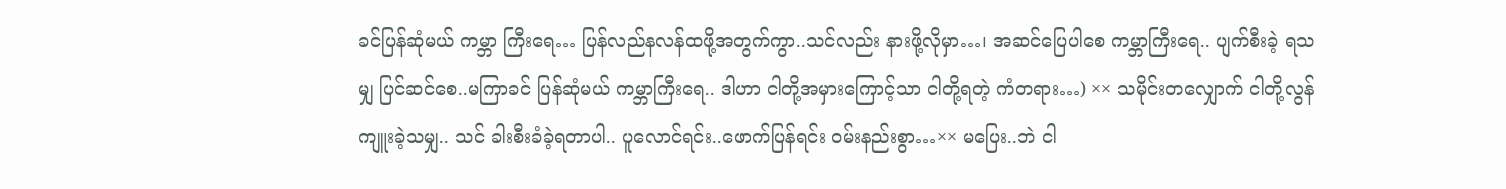ခင်ပြန်ဆုံမယ် ကမ္ဘာ ကြီးရေ… ပြန်လည်နလန်ထဖို့အတွက်ကွာ..သင်လည်း နားဖို့လိုမှာ…၊ အဆင်ပြေပါစေ ကမ္ဘာကြီးရေ.. ပျက်စီးခဲ့ ရသမျှ ပြင်ဆင်စေ..မကြာခင် ပြန်ဆုံမယ် ကမ္ဘာကြီးရေ.. ဒါဟာ ငါတို့အမှားကြောင့်သာ ငါတို့ရတဲ့ ကံတရား…) ×× သမိုင်းတလျှောက် ငါတို့လွန်ကျူးခဲ့သမျှ.. သင် ခါးစီးခံခဲ့ရတာပါ.. ပူလောင်ရင်း..ဖောက်ပြန်ရင်း ဝမ်းနည်းစွာ…×× မပြေး..ဘဲ ငါ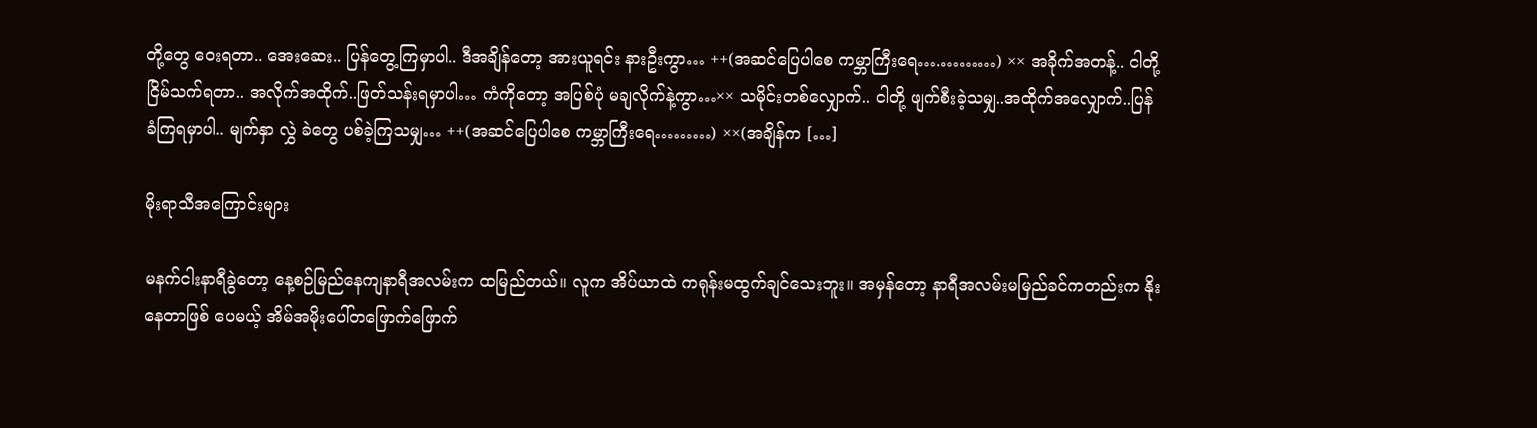တို့တွေ ဝေးရတာ.. အေးဆေး.. ပြန်တွေ့ကြမှာပါ.. ဒီအချိန်တော့ အားယူရင်း နားဦးကွာ… ++(အဆင်ပြေပါစေ ကမ္ဘာကြီးရေ….………) ×× အခိုက်အတန့်.. ငါတို့ငြိမ်သက်ရတာ.. အလိုက်အထိုက်..ဖြတ်သန်းရမှာပါ… ကံကိုတော့ အပြစ်ပုံ မချလိုက်နဲ့ကွာ…×× သမိုင်းတစ်လျှောက်.. ငါတို့ ဖျက်စီးခဲ့သမျှ..အထိုက်အလျှောက်..ပြန်ခံကြရမှာပါ.. မျက်နှာ လွှဲ ခဲတွေ ပစ်ခဲ့ကြသမျှ… ++(အဆင်ပြေပါစေ ကမ္ဘာကြီးရေ………) ××(အချိန်က […]

မိုးရာသီအကြောင်းများ

မနက်ငါးနာရီခွဲတော့ နေ့စဉ်မြည်နေကျနာရီအလမ်းက ထမြည်တယ်။ လူက အိပ်ယာထဲ ကရုန်းမထွက်ချင်သေးဘူး။ အမှန်တော့ နာရီအလမ်းမမြည်ခင်ကတည်းက နိုးနေတာဖြစ် ပေမယ့် အိမ်အမိုးပေါ်တဖြောက်ဖြောက်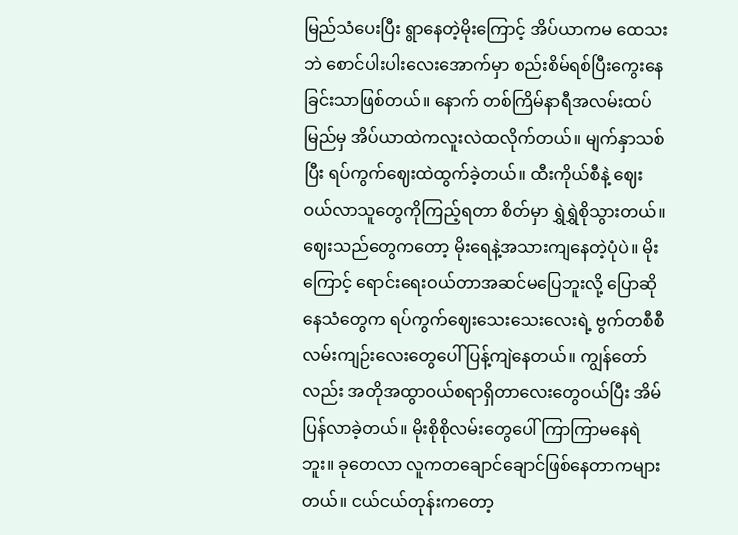မြည်သံပေးပြီး ရွာနေတဲ့မိုးကြောင့် အိပ်ယာကမ ထေသးဘဲ စောင်ပါးပါးလေးအောက်မှာ စည်းစိမ်ရစ်ပြီးကွေးနေခြင်းသာဖြစ်တယ်။ နောက် တစ်ကြိမ်နာရီအလမ်းထပ်မြည်မှ အိပ်ယာထဲကလူးလဲထလိုက်တယ်။ မျက်နှာသစ်ပြီး ရပ်ကွက်ဈေးထဲထွက်ခဲ့တယ်။ ထီးကိုယ်စီနဲ့ ဈေးဝယ်လာသူတွေကိုကြည့်ရတာ စိတ်မှာ ရွှဲရွှဲစိုသွားတယ်။ ဈေးသည်တွေကတော့ မိုးရေနဲ့အသားကျနေတဲ့ပုံပဲ။ မိုးကြောင့် ရောင်းရေးဝယ်တာအဆင်မပြေဘူးလို့ ပြောဆိုနေသံတွေက ရပ်ကွက်ဈေးသေးသေးလေးရဲ့ ဗွက်တစီစီလမ်းကျဉ်းလေးတွေပေါ် ပြန့်ကျဲနေတယ်။ ကျွန်တော်လည်း အတိုအထွာဝယ်စရာရှိတာလေးတွေဝယ်ပြီး အိမ်ပြန်လာခဲ့တယ်။ မိုးစိုစိုလမ်းတွေပေါ်ကြာကြာမနေရဲဘူး။ ခုတေလာ လူကတချောင်ချောင်ဖြစ်နေတာကများ တယ်။ ငယ်ငယ်တုန်းကတော့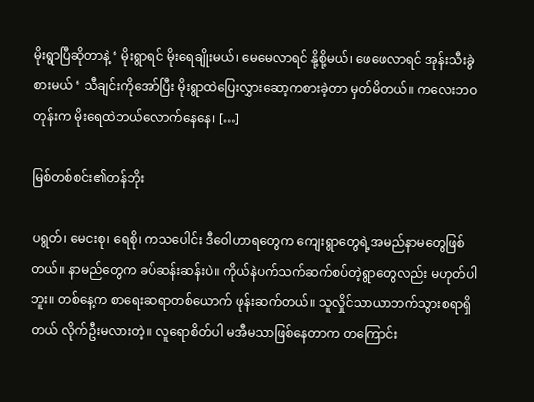မိုးရွာပြီဆိုတာနဲ့ ‘ မိုးရွာရင် မိုးရေချိုးမယ်၊ မေမေလာရင် နို့စို့မယ်၊ ဖေဖေလာရင် အုန်းသီးခွဲစားမယ် ‘ သီချင်းကိုအော်ပြီး မိုးရွာထဲပြေးလွှားဆော့ကစားခဲ့တာ မှတ်မိတယ်။ ကလေးဘဝတုန်းက မိုးရေထဲဘယ်လောက်နေနေ၊ […]

မြစ်တစ်စင်း၏တန်ဘိုး

ပရွတ်၊ မေငးစု၊ ရေစို၊ ကသပေါင်း ဒီဝေါဟာရတွေက ကျေးရွာတွေရဲ့အမည်နာမတွေဖြစ်တယ်။ နာမည်တွေက ခပ်ဆန်းဆန်းပဲ။ ကိုယ်နဲပက်သက်ဆက်စပ်တဲ့ရွာတွေလည်း မဟုတ်ပါဘူး။ တစ်နေ့က စာရေးဆရာတစ်ယောက် ဖုန်းဆက်တယ်။ သူလှိုင်သာယာဘက်သွားစရာရှိတယ် လိုက်ဦးမလားတဲ့။ လူရောစိတ်ပါ မအီမသာဖြစ်နေတာက တကြောင်း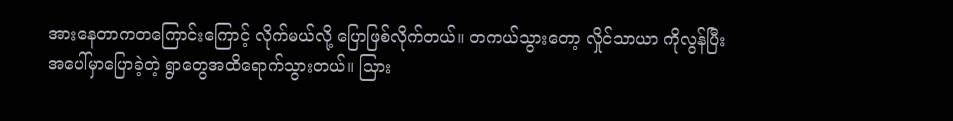အားနေတာကတကြောင်းကြောင့် လိုက်မယ်လို့ ပြောဖြစ်လိုက်တယ်။ တကယ်သွားတော့ လှိုင်သာယာ ကိုလွန်ပြီး အပေါ်မှာပြောခဲ့တဲ့ ရွာတွေအထိရောက်သွားတယ်။ သြား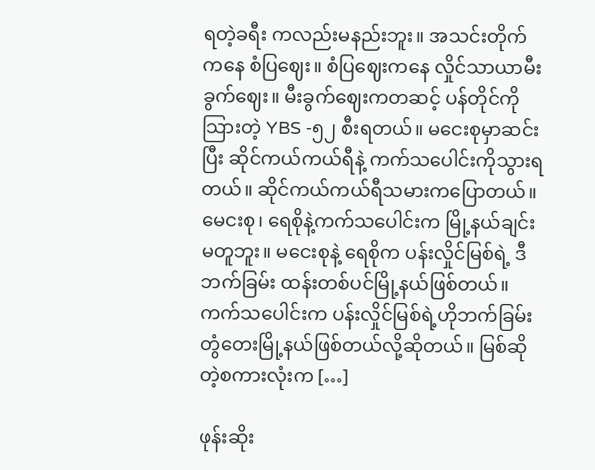ရတဲ့ခရီး ကလည်းမနည်းဘူး။ အသင်းတိုက်ကနေ စံပြဈေး။ စံပြဈေးကနေ လှိုင်သာယာမီးခွက်ဈေး။ မီးခွက်ဈေးကတဆင့် ပန်တိုင်ကို သြားတဲ့ YBS -၅၂ စီးရတယ်။ မငေးစုမှာဆင်းပြီး ဆိုင်ကယ်ကယ်ရီနဲ့ ကက်သပေါင်းကိုသွားရတယ်။ ဆိုင်ကယ်ကယ်ရီသမားကပြောတယ်။ မေငးစု၊ ရေစိုနဲ့ကက်သပေါင်းက မြို့နယ်ချင်းမတူဘူး။ မငေးစုနဲ့ ရေစိုက ပန်းလှိုင်မြစ်ရဲ့ ဒီဘက်ခြမ်း ထန်းတစ်ပင်မြို့နယ်ဖြစ်တယ်။ ကက်သပေါင်းက ပန်းလှိုင်မြစ်ရဲ့ဟိုဘက်ခြမ်း တွံတေးမြို့နယ်ဖြစ်တယ်လို့ဆိုတယ်။ မြစ်ဆို တဲ့စကားလုံးက […]

ဖုန်းဆိုး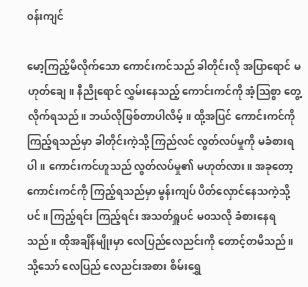၀န်းကျင်

မော့ကြည့်မိလိုက်သော ကောင်းကင်သည် ခါတိုင်းလို အပြာရောင် မဟုတ်ချေ။ နီညိုရောင် လွှမ်းနေသည့် ကောင်းကင်ကို အံ့သြစွာ တွေ့လိုက်ရသည်။ ဘယ်လိုဖြစ်တာပါလိမ့်။ ထို့အပြင် ကောင်းကင်ကို ကြည့်ရသည်မှာ ခါတိုင်းကဲ့သို့ ကြည်လင် လွတ်လပ်မှုကို မခံစားရပါ။ ကောင်းကင်ဟူသည် လွတ်လပ်မှု၏ မဟုတ်လား။ အခုတော့ ကောင်းကင်ကို ကြည့်ရသည်မှာ မွန်းကျပ် ပိတ်လှောင်နေသကဲ့သို့ပင်။ ကြည့်ရင်း ကြည့်ရင်း အသတ်ရှူပင် မ၀သလို ခံစားနေရသည်။ ထိုအချိန်မျိုးမှာ လေပြည်လေညင်းကို တောင့်တမိသည်။ သို့သော် လေပြည် လေညင်းအစား စိမ်းရွှေ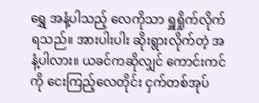ရွှေ အနံ့ပါသည့် လေကိုသာ ရှူရှိုက်လိုက်ရသည်။ အားပါးပါး ဆိုးရွားလိုက်တဲ့ အနံ့ပါလား။ ယခင်ကဆိုလျှင် ကောင်းကင်ကို ငေးကြည့်လေတိုင်း ငှက်တစ်အုပ်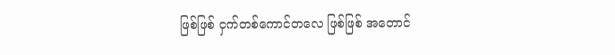ဖြစ်ဖြစ် ငှက်တစ်ကောင်တလေ ဖြစ်ဖြစ် အတောင်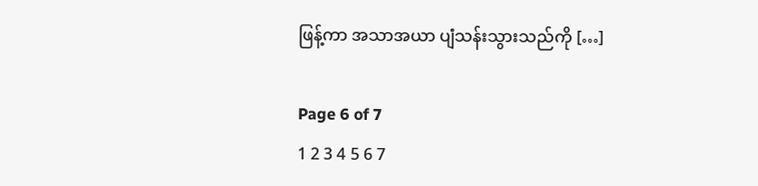ဖြန့်ကာ အသာအယာ ပျံသန်းသွားသည်ကို […]

Page 6 of 7
1 2 3 4 5 6 7